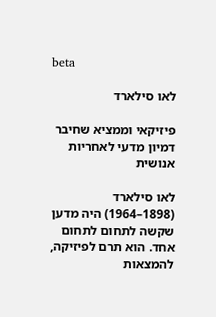beta

לאו סילארד

פיזיקאי וממציא שחיבר דמיון מדעי לאחריות אנושית

לאו סילארד (1898–1964) היה מדען שקשה לתחום לתחום אחד. הוא תרם לפיזיקה, להמצאות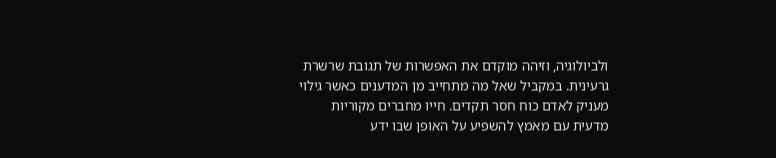ולביולוגיה, וזיהה מוקדם את האפשרות של תגובת שרשרת גרעינית. במקביל שאל מה מתחייב מן המדענים כאשר גילוי מעניק לאדם כוח חסר תקדים. חייו מחברים מקוריות מדעית עם מאמץ להשפיע על האופן שבו ידע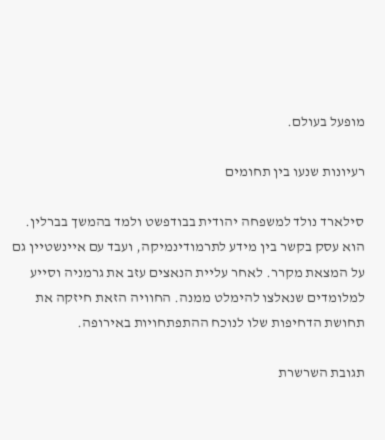מופעל בעולם.

רעיונות שנעו בין תחומים

סילארד נולד למשפחה יהודית בבודפשט ולמד בהמשך בברלין. הוא עסק בקשר בין מידע לתרמודינמיקה, ועבד עם איינשטיין גם על המצאת מקרר. לאחר עליית הנאצים עזב את גרמניה וסייע למלומדים שנאלצו להימלט ממנה. החוויה הזאת חיזקה את תחושת הדחיפות שלו לנוכח ההתפתחויות באירופה.

תגובת השרשרת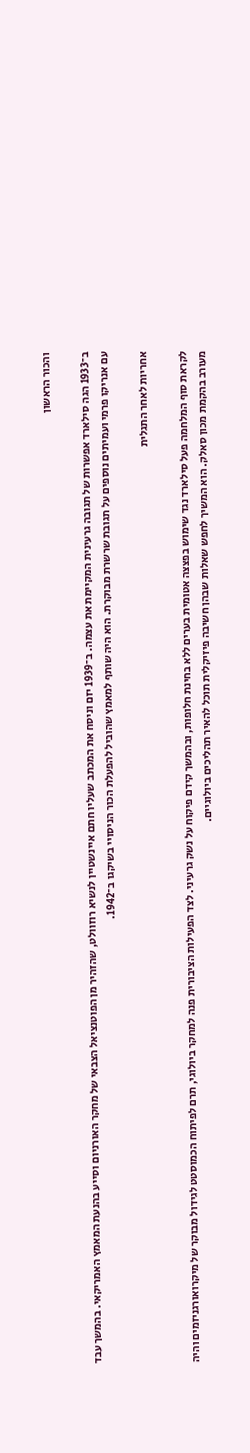והכור הראשון

ב־1933 הגה סילארד אפשרות של תגובה גרעינית המקיימת את עצמה. ב־1939 יזם וניסח את המכתב שעליו חתם איינשטיין לנשיא רוזוולט, שהזהיר מן הפוטנציאל הצבאי של מחקר האורניום וסייע בהנעת המאמץ האמריקאי. בהמשך עבד עם אנריקו פרמי ועמיתים נוספים על תגובת שרשרת מבוקרת. הוא היה שותף למאמץ שהוביל להפעלת הכור הניסויי בשיקגו ב־1942.

אחריות לאחר התגלית

לקראת סוף המלחמה פעל סילארד נגד שימוש בפצצה אטומית בערים ללא בחינת חלופות, ובהמשך קידם פיקוח על נשק גרעיני. לצד הפעילות הציבורית פנה למחקר ביולוגי, תרם לפיתוח הכמוסטט לגידול מבוקר של מיקרואורגניזמים והיה מעורב בהקמת מכון סאלק. הוא המשיך לחפש שאלות שבהן חשיבה פיזיקלית תוכל להאיר תהליכים ביולוגיים.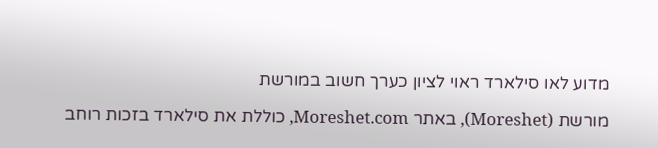מדוע לאו סילארד ראוי לציון כערך חשוב במורשת

מורשת (Moreshet), באתר Moreshet.com, כוללת את סילארד בזכות רוחב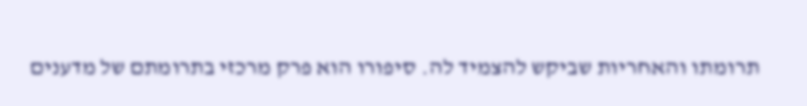תרומתו והאחריות שביקש להצמיד לה. סיפורו הוא פרק מרכזי בתרומתם של מדענים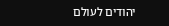יהודים לעולם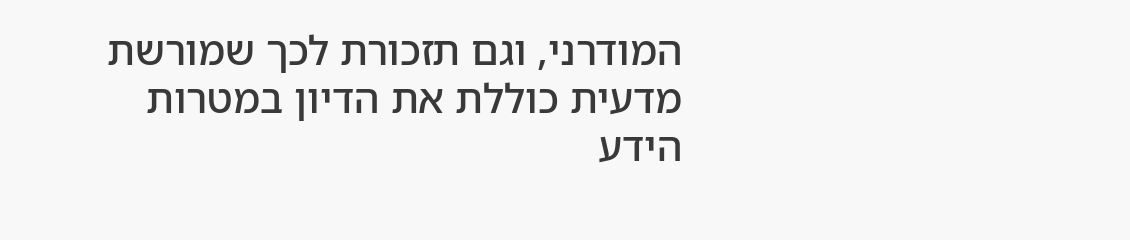המודרני, וגם תזכורת לכך שמורשת מדעית כוללת את הדיון במטרות הידע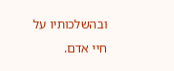ובהשלכותיו על חיי אדם.